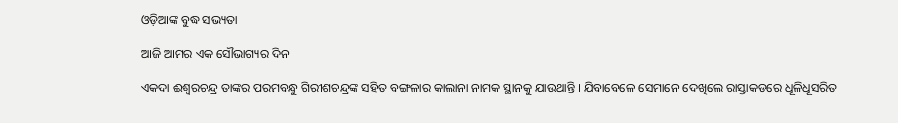ଓଡ଼ିଆଙ୍କ ବୁଦ୍ଧ ସଭ୍ୟତା

ଆଜି ଆମର ଏକ ସୌଭାଗ୍ୟର ଦିନ

ଏକଦା ଈଶ୍ୱରଚନ୍ଦ୍ର ତାଙ୍କର ପରମବନ୍ଧୁ ଗିରୀଶଚନ୍ଦ୍ରଙ୍କ ସହିତ ବଙ୍ଗଳାର କାଲାନା ନାମକ ସ୍ଥାନକୁ ଯାଉଥାନ୍ତି । ଯିବାବେଳେ ସେମାନେ ଦେଖିଲେ ରାସ୍ତାକଡରେ ଧୂଳିଧୂସରିତ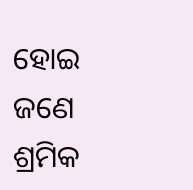ହୋଇ ଜଣେ ଶ୍ରମିକ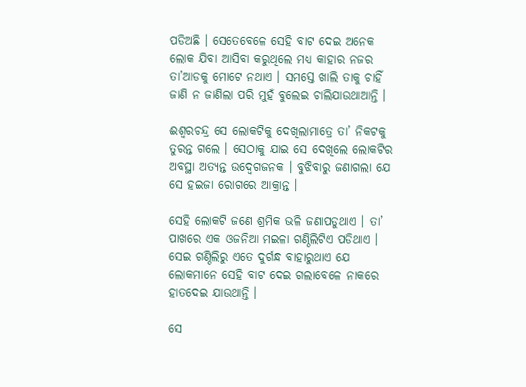ପଡିଅଛି । ସେତେବେଳେ ସେହି ବାଟ ଦେଇ ଅନେକ ଲୋକ ଯିବା ଆସିବା କରୁଥିଲେ ମଧ୍ୟ କାହାର ନଜର ତା’ଆଡକୁ ମୋଟେ ନଥାଏ । ସମସ୍ତେ ଖାଲି ତାକୁ ଚାହିଁ ଜାଣି ନ ଜାଣିଲା ପରି ମୁହଁ ବୁଲେଇ ଚାଲିଯାଉଥାଆନ୍ତି ।

ଈଶ୍ୱରଚନ୍ଦ୍ର ସେ ଲୋକଟିକୁ ଦେଖିଲାମାତ୍ରେ ତା’ ନିକଟକୁ ତୁରନ୍ତ ଗଲେ । ସେଠାକୁ ଯାଇ ସେ ଦେଖିଲେ ଲୋକଟିର ଅବସ୍ଥା ଅତ୍ୟନ୍ତ ଉଦ୍ବେଗଜନକ । ବୁଝିବାରୁ ଜଣାଗଲା ଯେ ସେ ହଇଜା ରୋଗରେ ଆକ୍ରାନ୍ତ ।

ସେହି ଲୋକଟି ଜଣେ ଶ୍ରମିକ ଭଳି ଜଣାପଡୁଥାଏ । ତା’ ପାଖରେ ଏକ ଓଜନିଆ ମଇଳା ଗଣ୍ଠିଲିଟିଏ ପଡିଥାଏ । ସେଇ ଗଣ୍ଠିଲିରୁ ଏତେ ଦୁର୍ଗନ୍ଧ ବାହାରୁଥାଏ ଯେ ଲୋକମାନେ ସେହି ବାଟ ଦେଇ ଗଲାବେଳେ ନାକରେ ହାତଦେଇ ଯାଉଥାନ୍ତି ।

ସେ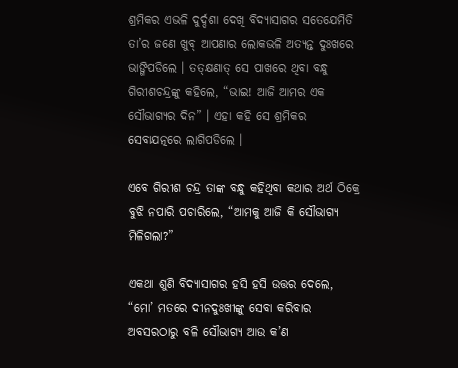ଶ୍ରମିକର ଏଭଳି ଦୁର୍ଦ୍ଦଶା ଦେଖି ବିଦ୍ୟାସାଗର ସତେଯେମିତି ତା’ର ଜଣେ ଖୁବ୍ ଆପଣାର ଲୋକଭଳି ଅତ୍ୟନ୍ତ ଦୁଃଖରେ ଭାଙ୍ଗିପଡିଲେ । ତତ୍କ୍ଷଣାତ୍ ସେ ପାଖରେ ଥିବା ବନ୍ଧୁ ଗିରୀଶଚନ୍ଦ୍ରଙ୍କୁ କହିଲେ, “ଭାଇ! ଆଜି ଆମର ଏକ ସୌଭାଗ୍ୟର ଦିନ” । ଏହା କହି ସେ ଶ୍ରମିକର ସେବାଯତ୍ନରେ ଲାଗିପଡିଲେ ।

ଏବେ ଗିରୀଶ ଚନ୍ଦ୍ର ତାଙ୍କ ବନ୍ଧୁ କହିଥିବା କଥାର ଅର୍ଥ ଠିକ୍ରେ ବୁଝି ନପାରି ପଚାରିଲେ, “ଆମକୁ ଆଜି କି ସୌଭାଗ୍ୟ ମିଳିଗଲା?”

ଏକଥା ଶୁଣି ବିଦ୍ୟାସାଗର ହସି ହସି ଉତ୍ତର ଦେଲେ, “ମୋ’ ମତରେ ଦୀନଦୁଃଖୀଙ୍କୁ ସେବା କରିବାର ଅବସରଠାରୁ ବଳି ସୌଭାଗ୍ୟ ଆଉ କ’ଣ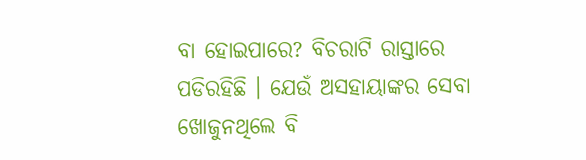ବା ହୋଇପାରେ? ବିଚରାଟି ରାସ୍ତାରେ ପଡିରହିଛି । ଯେଉଁ ଅସହାୟାଙ୍କର ସେବା ଖୋଜୁନଥିଲେ ବି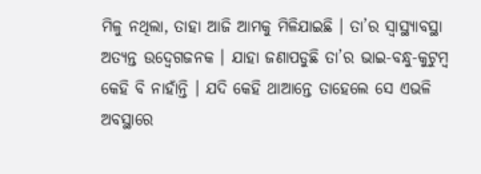ମିଳୁ ନଥିଲା, ତାହା ଆଜି ଆମକୁ ମିଳିଯାଇଛି । ତା’ର ସ୍ୱାସ୍ଥ୍ୟାବସ୍ଥା ଅତ୍ୟନ୍ତ ଉଦ୍ବେଗଜନକ । ଯାହା ଜଣାପଡୁଛି ତା’ର ଭାଇ-ବନ୍ଧୁ-କୁଟୁମ୍ବ କେହି ବି ନାହାଁନ୍ତି । ଯଦି କେହି ଥାଆନ୍ତେ ତାହେଲେ ସେ ଏଭଳି ଅବସ୍ଥାରେ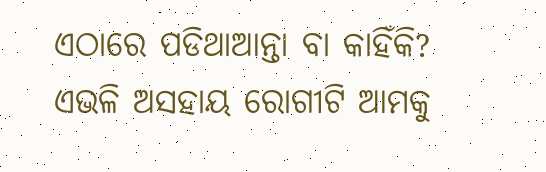ଏଠାରେ ପଡିଥାଆନ୍ତା ବା କାହିଁକି? ଏଭଳି ଅସହାୟ ରୋଗୀଟି ଆମକୁ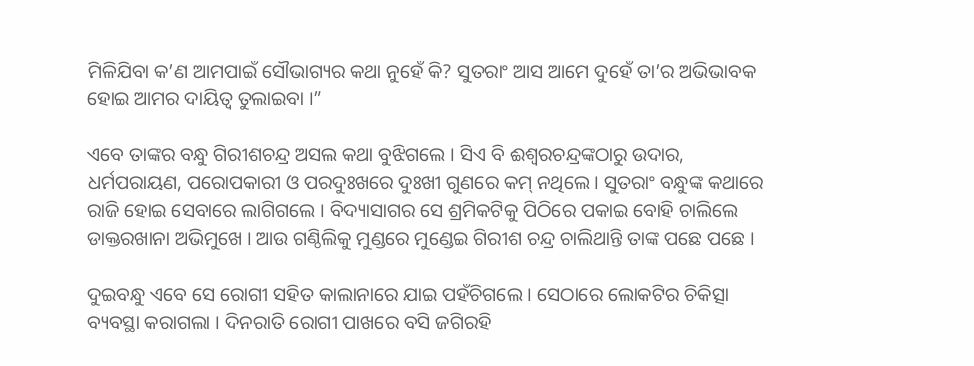ମିଳିଯିବା କ’ଣ ଆମପାଇଁ ସୌଭାଗ୍ୟର କଥା ନୁହେଁ କି? ସୁତରାଂ ଆସ ଆମେ ଦୁହେଁ ତା’ର ଅଭିଭାବକ ହୋଇ ଆମର ଦାୟିତ୍ୱ ତୁଲାଇବା ।”

ଏବେ ତାଙ୍କର ବନ୍ଧୁ ଗିରୀଶଚନ୍ଦ୍ର ଅସଲ କଥା ବୁଝିଗଲେ । ସିଏ ବି ଈଶ୍ୱରଚନ୍ଦ୍ରଙ୍କଠାରୁ ଉଦାର, ଧର୍ମପରାୟଣ, ପରୋପକାରୀ ଓ ପରଦୁଃଖରେ ଦୁଃଖୀ ଗୁଣରେ କମ୍ ନଥିଲେ । ସୁତରାଂ ବନ୍ଧୁଙ୍କ କଥାରେ ରାଜି ହୋଇ ସେବାରେ ଲାଗିଗଲେ । ବିଦ୍ୟାସାଗର ସେ ଶ୍ରମିକଟିକୁ ପିଠିରେ ପକାଇ ବୋହି ଚାଲିଲେ ଡାକ୍ତରଖାନା ଅଭିମୁଖେ । ଆଉ ଗଣ୍ଠିଲିକୁ ମୁଣ୍ଡରେ ମୁଣ୍ଡେଇ ଗିରୀଶ ଚନ୍ଦ୍ର ଚାଲିଥାନ୍ତି ତାଙ୍କ ପଛେ ପଛେ ।

ଦୁଇବନ୍ଧୁ ଏବେ ସେ ରୋଗୀ ସହିତ କାଲାନାରେ ଯାଇ ପହଁଚିଗଲେ । ସେଠାରେ ଲୋକଟିର ଚିକିତ୍ସା ବ୍ୟବସ୍ଥା କରାଗଲା । ଦିନରାତି ରୋଗୀ ପାଖରେ ବସି ଜଗିରହି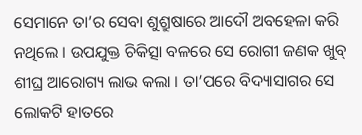ସେମାନେ ତା’ର ସେବା ଶୁଶ୍ରୁଷାରେ ଆଦୌ ଅବହେଳା କରି ନଥିଲେ । ଉପଯୁକ୍ତ ଚିକିତ୍ସା ବଳରେ ସେ ରୋଗୀ ଜଣକ ଖୁବ୍ ଶୀଘ୍ର ଆରୋଗ୍ୟ ଲାଭ କଲା । ତା’ପରେ ବିଦ୍ୟାସାଗର ସେ ଲୋକଟି ହାତରେ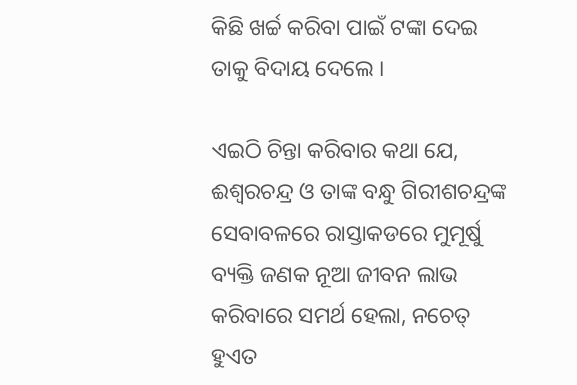କିଛି ଖର୍ଚ୍ଚ କରିବା ପାଇଁ ଟଙ୍କା ଦେଇ ତାକୁ ବିଦାୟ ଦେଲେ ।

ଏଇଠି ଚିନ୍ତା କରିବାର କଥା ଯେ, ଈଶ୍ୱରଚନ୍ଦ୍ର ଓ ତାଙ୍କ ବନ୍ଧୁ ଗିରୀଶଚନ୍ଦ୍ରଙ୍କ ସେବାବଳରେ ରାସ୍ତାକଡରେ ମୁମୂର୍ଷୁ ବ୍ୟକ୍ତି ଜଣକ ନୂଆ ଜୀବନ ଲାଭ କରିବାରେ ସମର୍ଥ ହେଲା, ନଚେତ୍ ହୁଏତ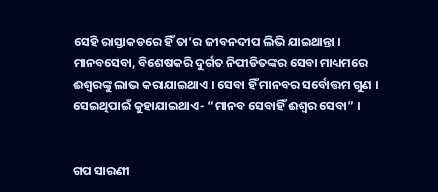ସେହି ରାସ୍ତାକଡରେ ହିଁ ତା’ର ଜୀବନଦୀପ ଲିଭି ଯାଇଥାନ୍ତା । ମାନବସେବା, ବିଶେଷକରି ଦୁର୍ଗତ ନିପୀଡିତଙ୍କର ସେବା ମାଧ୍ୟମରେ ଈଶ୍ୱରଙ୍କୁ ଲାଭ କରାଯାଇଥାଏ । ସେବା ହିଁ ମାନବର ସର୍ବୋତ୍ତମ ଗୁଣ । ସେଇଥିପାଇଁ କୁହାଯାଇଥାଏ- “ମାନବ ସେବାହିଁ ଈଶ୍ୱର ସେବା” ।


ଗପ ସାରଣୀ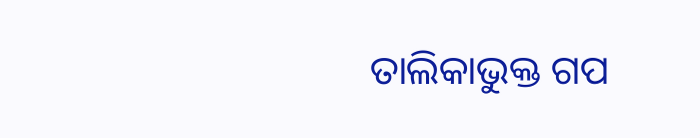ତାଲିକାଭୁକ୍ତ ଗପ